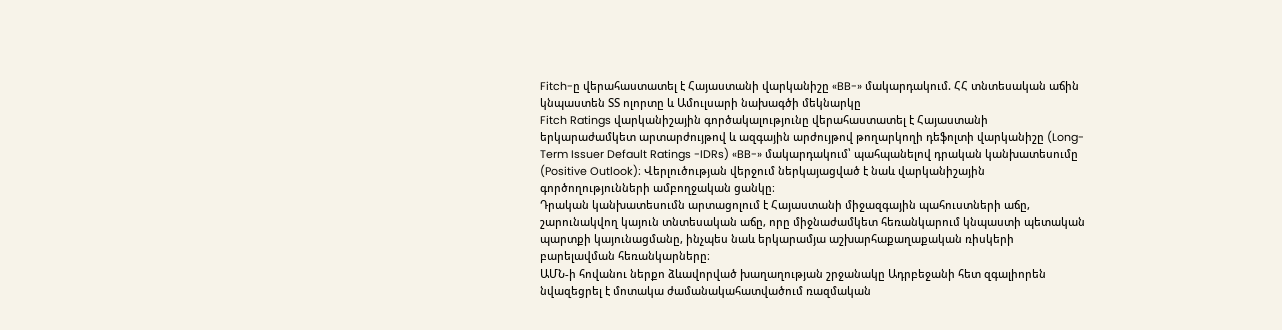Fitch-ը վերահաստատել է Հայաստանի վարկանիշը «BB-» մակարդակում. ՀՀ տնտեսական աճին կնպաստեն ՏՏ ոլորտը և Ամուլսարի նախագծի մեկնարկը
Fitch Ratings վարկանիշային գործակալությունը վերահաստատել է Հայաստանի երկարաժամկետ արտարժույթով և ազգային արժույթով թողարկողի դեֆոլտի վարկանիշը (Long-Term Issuer Default Ratings -IDRs) «BB-» մակարդակում՝ պահպանելով դրական կանխատեսումը (Positive Outlook)։ Վերլուծության վերջում ներկայացված է նաև վարկանիշային գործողությունների ամբողջական ցանկը։
Դրական կանխատեսումն արտացոլում է Հայաստանի միջազգային պահուստների աճը, շարունակվող կայուն տնտեսական աճը, որը միջնաժամկետ հեռանկարում կնպաստի պետական պարտքի կայունացմանը, ինչպես նաև երկարամյա աշխարհաքաղաքական ռիսկերի բարելավման հեռանկարները։
ԱՄՆ-ի հովանու ներքո ձևավորված խաղաղության շրջանակը Ադրբեջանի հետ զգալիորեն նվազեցրել է մոտակա ժամանակահատվածում ռազմական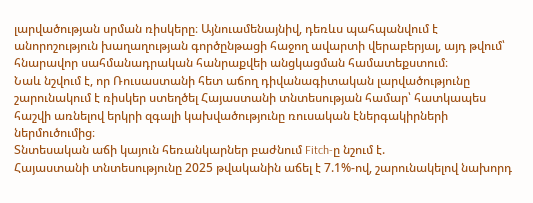լարվածության սրման ռիսկերը։ Այնուամենայնիվ, դեռևս պահպանվում է անորոշություն խաղաղության գործընթացի հաջող ավարտի վերաբերյալ, այդ թվում՝ հնարավոր սահմանադրական հանրաքվեի անցկացման համատեքստում։
Նաև նշվում է, որ Ռուսաստանի հետ աճող դիվանագիտական լարվածությունը շարունակում է ռիսկեր ստեղծել Հայաստանի տնտեսության համար՝ հատկապես հաշվի առնելով երկրի զգալի կախվածությունը ռուսական էներգակիրների ներմուծումից։
Տնտեսական աճի կայուն հեռանկարներ բաժնում Fitch-ը նշում է.
Հայաստանի տնտեսությունը 2025 թվականին աճել է 7.1%-ով, շարունակելով նախորդ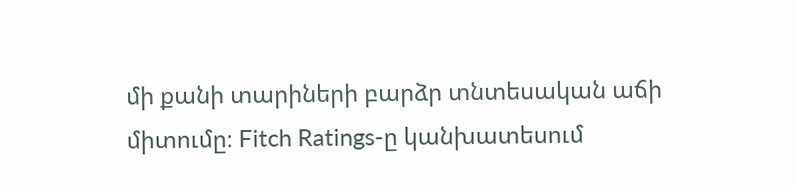մի քանի տարիների բարձր տնտեսական աճի միտումը։ Fitch Ratings-ը կանխատեսում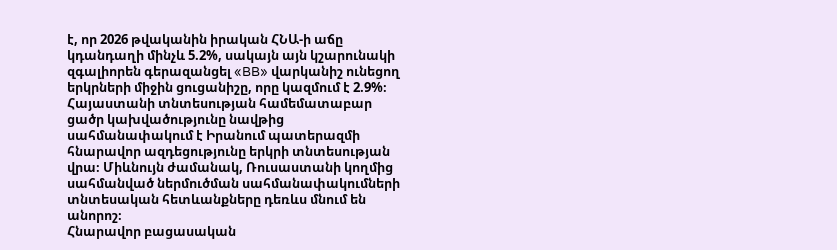է, որ 2026 թվականին իրական ՀՆԱ-ի աճը կդանդաղի մինչև 5.2%, սակայն այն կշարունակի զգալիորեն գերազանցել «BB» վարկանիշ ունեցող երկրների միջին ցուցանիշը, որը կազմում է 2.9%։
Հայաստանի տնտեսության համեմատաբար ցածր կախվածությունը նավթից սահմանափակում է Իրանում պատերազմի հնարավոր ազդեցությունը երկրի տնտեսության վրա։ Միևնույն ժամանակ, Ռուսաստանի կողմից սահմանված ներմուծման սահմանափակումների տնտեսական հետևանքները դեռևս մնում են անորոշ։
Հնարավոր բացասական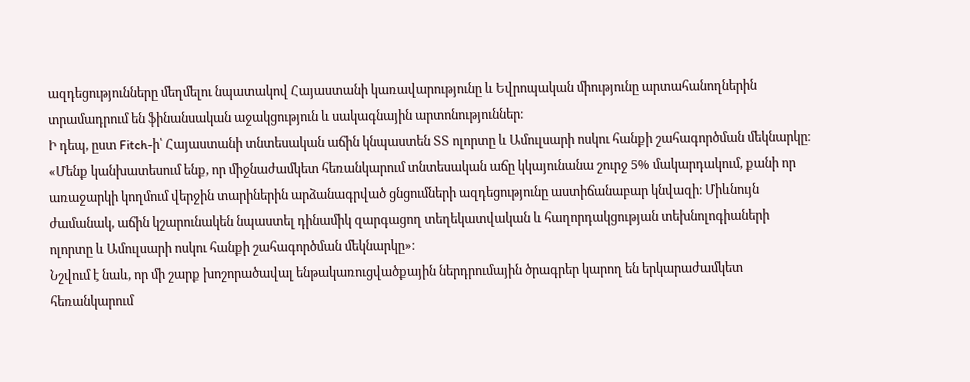ազդեցությունները մեղմելու նպատակով Հայաստանի կառավարությունը և Եվրոպական միությունը արտահանողներին տրամադրում են ֆինանսական աջակցություն և սակագնային արտոնություններ։
Ի դեպ, ըստ Fitch-ի՝ Հայաստանի տնտեսական աճին կնպաստեն ՏՏ ոլորտը և Ամուլսարի ոսկու հանքի շահագործման մեկնարկը։
«Մենք կանխատեսում ենք, որ միջնաժամկետ հեռանկարում տնտեսական աճը կկայունանա շուրջ 5% մակարդակում, քանի որ առաջարկի կողմում վերջին տարիներին արձանագրված ցնցումների ազդեցությունը աստիճանաբար կնվազի։ Միևնույն ժամանակ, աճին կշարունակեն նպաստել դինամիկ զարգացող տեղեկատվական և հաղորդակցության տեխնոլոգիաների ոլորտը և Ամուլսարի ոսկու հանքի շահագործման մեկնարկը»։
Նշվում է նաև, որ մի շարք խոշորածավալ ենթակառուցվածքային ներդրումային ծրագրեր կարող են երկարաժամկետ հեռանկարում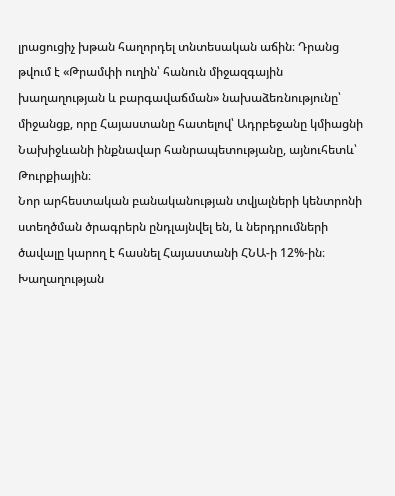լրացուցիչ խթան հաղորդել տնտեսական աճին։ Դրանց թվում է «Թրամփի ուղին՝ հանուն միջազգային խաղաղության և բարգավաճման» նախաձեռնությունը՝ միջանցք, որը Հայաստանը հատելով՝ Ադրբեջանը կմիացնի Նախիջևանի ինքնավար հանրապետությանը, այնուհետև՝ Թուրքիային։
Նոր արհեստական բանականության տվյալների կենտրոնի ստեղծման ծրագրերն ընդլայնվել են, և ներդրումների ծավալը կարող է հասնել Հայաստանի ՀՆԱ-ի 12%-ին։
Խաղաղության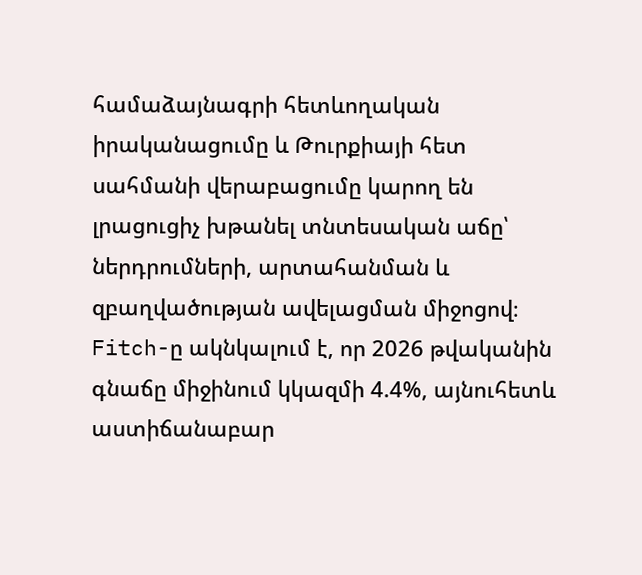համաձայնագրի հետևողական իրականացումը և Թուրքիայի հետ սահմանի վերաբացումը կարող են լրացուցիչ խթանել տնտեսական աճը՝ ներդրումների, արտահանման և զբաղվածության ավելացման միջոցով։
Fitch-ը ակնկալում է, որ 2026 թվականին գնաճը միջինում կկազմի 4.4%, այնուհետև աստիճանաբար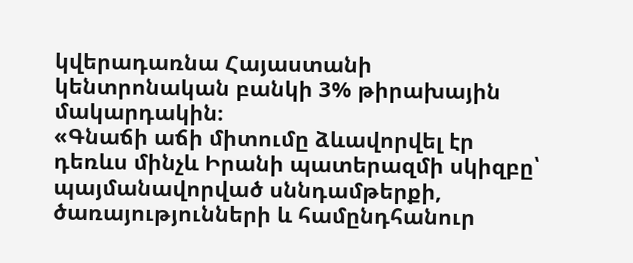կվերադառնա Հայաստանի կենտրոնական բանկի 3% թիրախային մակարդակին։
«Գնաճի աճի միտումը ձևավորվել էր դեռևս մինչև Իրանի պատերազմի սկիզբը՝ պայմանավորված սննդամթերքի, ծառայությունների և համընդհանուր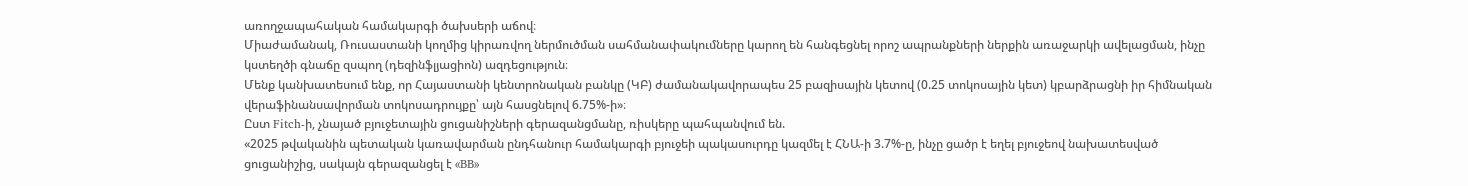առողջապահական համակարգի ծախսերի աճով։
Միաժամանակ, Ռուսաստանի կողմից կիրառվող ներմուծման սահմանափակումները կարող են հանգեցնել որոշ ապրանքների ներքին առաջարկի ավելացման, ինչը կստեղծի գնաճը զսպող (դեզինֆլյացիոն) ազդեցություն։
Մենք կանխատեսում ենք, որ Հայաստանի կենտրոնական բանկը (ԿԲ) ժամանակավորապես 25 բազիսային կետով (0.25 տոկոսային կետ) կբարձրացնի իր հիմնական վերաֆինանսավորման տոկոսադրույքը՝ այն հասցնելով 6.75%-ի»։
Ըստ Fitch-ի, չնայած բյուջետային ցուցանիշների գերազանցմանը, ռիսկերը պահպանվում են.
«2025 թվականին պետական կառավարման ընդհանուր համակարգի բյուջեի պակասուրդը կազմել է ՀՆԱ-ի 3.7%-ը, ինչը ցածր է եղել բյուջեով նախատեսված ցուցանիշից, սակայն գերազանցել է «BB»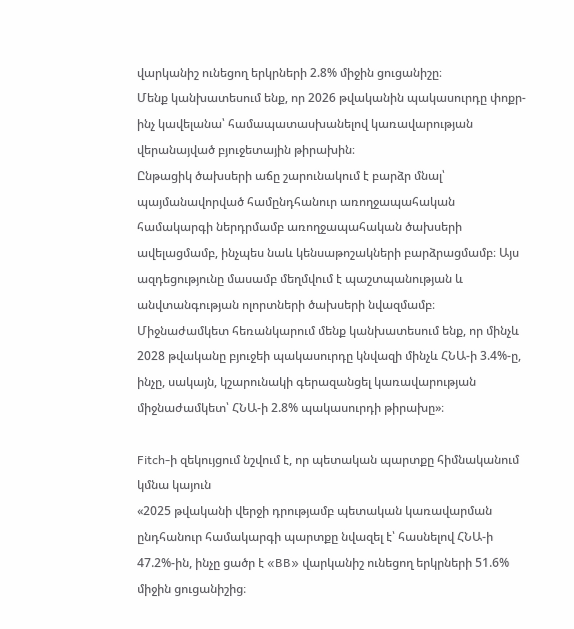վարկանիշ ունեցող երկրների 2.8% միջին ցուցանիշը։
Մենք կանխատեսում ենք, որ 2026 թվականին պակասուրդը փոքր-ինչ կավելանա՝ համապատասխանելով կառավարության վերանայված բյուջետային թիրախին։
Ընթացիկ ծախսերի աճը շարունակում է բարձր մնալ՝ պայմանավորված համընդհանուր առողջապահական համակարգի ներդրմամբ առողջապահական ծախսերի ավելացմամբ, ինչպես նաև կենսաթոշակների բարձրացմամբ։ Այս ազդեցությունը մասամբ մեղմվում է պաշտպանության և անվտանգության ոլորտների ծախսերի նվազմամբ։
Միջնաժամկետ հեռանկարում մենք կանխատեսում ենք, որ մինչև 2028 թվականը բյուջեի պակասուրդը կնվազի մինչև ՀՆԱ-ի 3.4%-ը, ինչը, սակայն, կշարունակի գերազանցել կառավարության միջնաժամկետ՝ ՀՆԱ-ի 2.8% պակասուրդի թիրախը»։

Fitch-ի զեկույցում նշվում է, որ պետական պարտքը հիմնականում կմնա կայուն
«2025 թվականի վերջի դրությամբ պետական կառավարման ընդհանուր համակարգի պարտքը նվազել է՝ հասնելով ՀՆԱ-ի 47.2%-ին, ինչը ցածր է «BB» վարկանիշ ունեցող երկրների 51.6% միջին ցուցանիշից։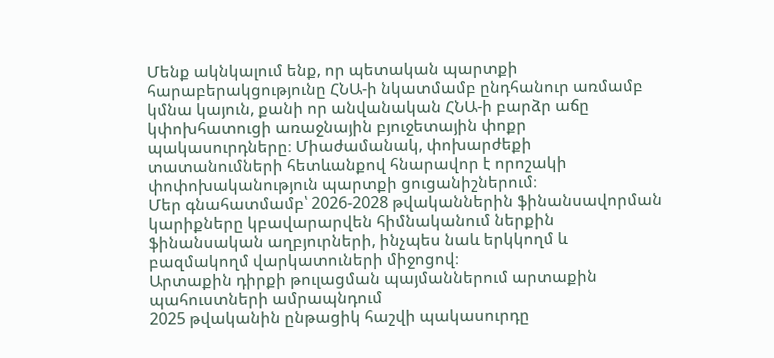Մենք ակնկալում ենք, որ պետական պարտքի հարաբերակցությունը ՀՆԱ-ի նկատմամբ ընդհանուր առմամբ կմնա կայուն, քանի որ անվանական ՀՆԱ-ի բարձր աճը կփոխհատուցի առաջնային բյուջետային փոքր պակասուրդները։ Միաժամանակ, փոխարժեքի տատանումների հետևանքով հնարավոր է որոշակի փոփոխականություն պարտքի ցուցանիշներում։
Մեր գնահատմամբ՝ 2026-2028 թվականներին ֆինանսավորման կարիքները կբավարարվեն հիմնականում ներքին ֆինանսական աղբյուրների, ինչպես նաև երկկողմ և բազմակողմ վարկատուների միջոցով։
Արտաքին դիրքի թուլացման պայմաններում արտաքին պահուստների ամրապնդում
2025 թվականին ընթացիկ հաշվի պակասուրդը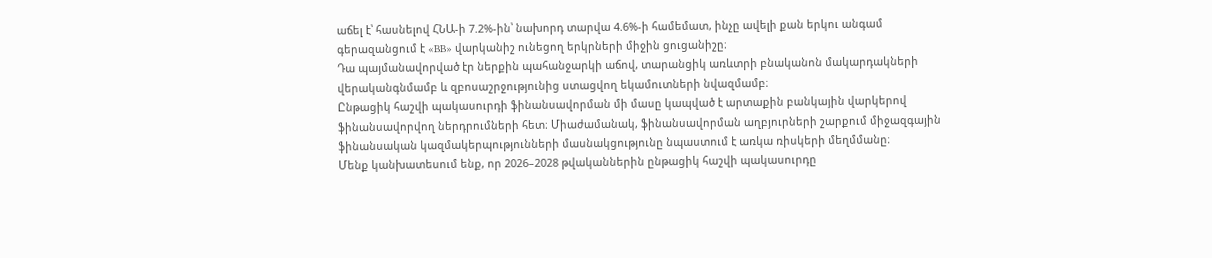աճել է՝ հասնելով ՀՆԱ-ի 7.2%-ին՝ նախորդ տարվա 4.6%-ի համեմատ, ինչը ավելի քան երկու անգամ գերազանցում է «BB» վարկանիշ ունեցող երկրների միջին ցուցանիշը։
Դա պայմանավորված էր ներքին պահանջարկի աճով, տարանցիկ առևտրի բնականոն մակարդակների վերականգնմամբ և զբոսաշրջությունից ստացվող եկամուտների նվազմամբ։
Ընթացիկ հաշվի պակասուրդի ֆինանսավորման մի մասը կապված է արտաքին բանկային վարկերով ֆինանսավորվող ներդրումների հետ։ Միաժամանակ, ֆինանսավորման աղբյուրների շարքում միջազգային ֆինանսական կազմակերպությունների մասնակցությունը նպաստում է առկա ռիսկերի մեղմմանը։
Մենք կանխատեսում ենք, որ 2026–2028 թվականներին ընթացիկ հաշվի պակասուրդը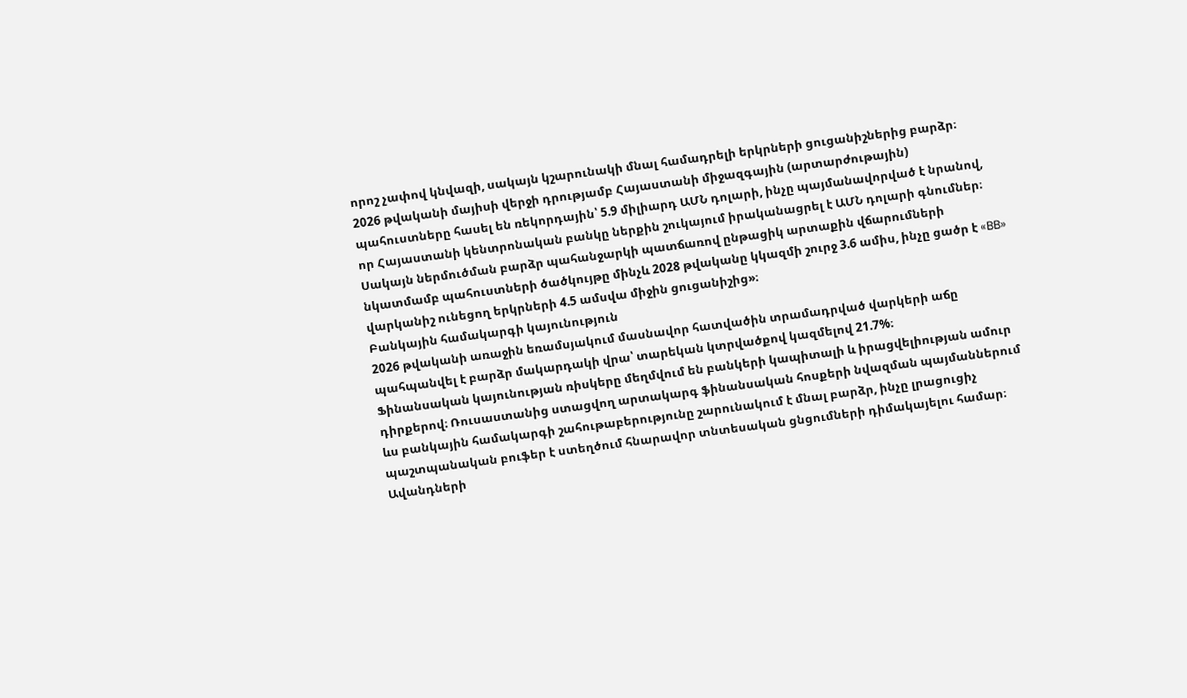որոշ չափով կնվազի, սակայն կշարունակի մնալ համադրելի երկրների ցուցանիշներից բարձր։
2026 թվականի մայիսի վերջի դրությամբ Հայաստանի միջազգային (արտարժութային) պահուստները հասել են ռեկորդային՝ 5.9 միլիարդ ԱՄՆ դոլարի, ինչը պայմանավորված է նրանով, որ Հայաստանի կենտրոնական բանկը ներքին շուկայում իրականացրել է ԱՄՆ դոլարի գնումներ։
Սակայն ներմուծման բարձր պահանջարկի պատճառով ընթացիկ արտաքին վճարումների նկատմամբ պահուստների ծածկույթը մինչև 2028 թվականը կկազմի շուրջ 3.6 ամիս, ինչը ցածր է «BB» վարկանիշ ունեցող երկրների 4.5 ամսվա միջին ցուցանիշից»։
Բանկային համակարգի կայունություն
2026 թվականի առաջին եռամսյակում մասնավոր հատվածին տրամադրված վարկերի աճը պահպանվել է բարձր մակարդակի վրա՝ տարեկան կտրվածքով կազմելով 21.7%։
Ֆինանսական կայունության ռիսկերը մեղմվում են բանկերի կապիտալի և իրացվելիության ամուր դիրքերով։ Ռուսաստանից ստացվող արտակարգ ֆինանսական հոսքերի նվազման պայմաններում ևս բանկային համակարգի շահութաբերությունը շարունակում է մնալ բարձր, ինչը լրացուցիչ պաշտպանական բուֆեր է ստեղծում հնարավոր տնտեսական ցնցումների դիմակայելու համար։
Ավանդների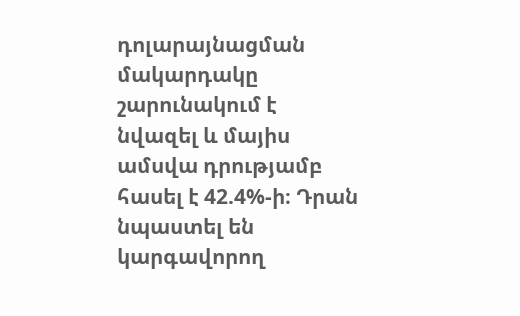դոլարայնացման մակարդակը շարունակում է նվազել և մայիս ամսվա դրությամբ հասել է 42.4%-ի։ Դրան նպաստել են կարգավորող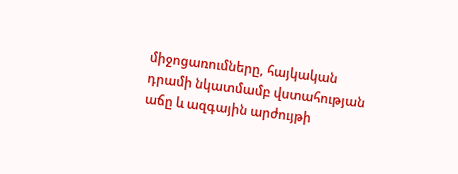միջոցառումները, հայկական դրամի նկատմամբ վստահության աճը և ազգային արժույթի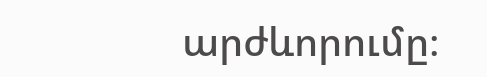արժևորումը։